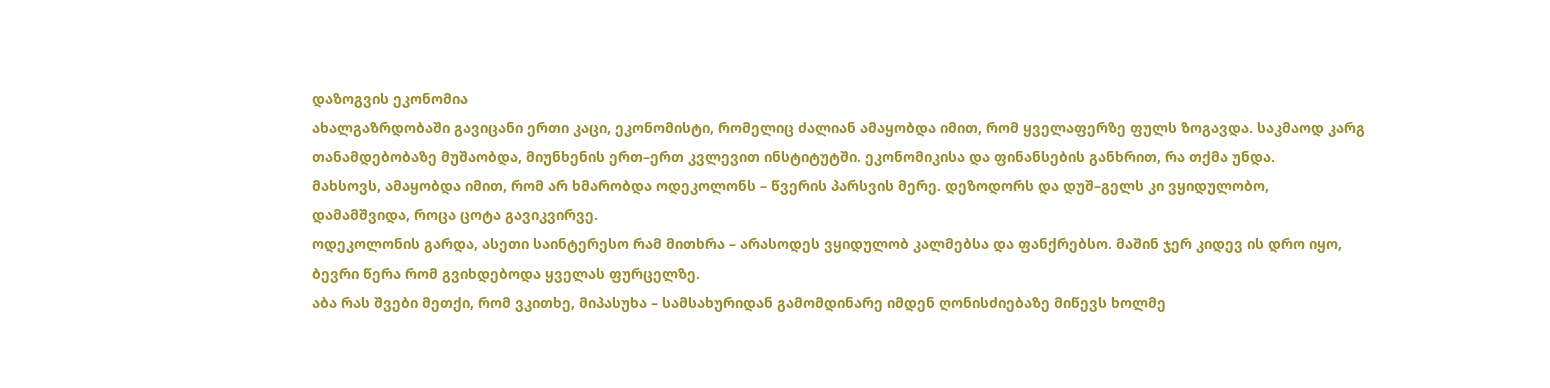დაზოგვის ეკონომია
ახალგაზრდობაში გავიცანი ერთი კაცი, ეკონომისტი, რომელიც ძალიან ამაყობდა იმით, რომ ყველაფერზე ფულს ზოგავდა. საკმაოდ კარგ თანამდებობაზე მუშაობდა, მიუნხენის ერთ–ერთ კვლევით ინსტიტუტში. ეკონომიკისა და ფინანსების განხრით, რა თქმა უნდა.
მახსოვს, ამაყობდა იმით, რომ არ ხმარობდა ოდეკოლონს – წვერის პარსვის მერე. დეზოდორს და დუშ–გელს კი ვყიდულობო, დამამშვიდა, როცა ცოტა გავიკვირვე.
ოდეკოლონის გარდა, ასეთი საინტერესო რამ მითხრა – არასოდეს ვყიდულობ კალმებსა და ფანქრებსო. მაშინ ჯერ კიდევ ის დრო იყო, ბევრი წერა რომ გვიხდებოდა ყველას ფურცელზე.
აბა რას შვები მეთქი, რომ ვკითხე, მიპასუხა – სამსახურიდან გამომდინარე იმდენ ღონისძიებაზე მიწევს ხოლმე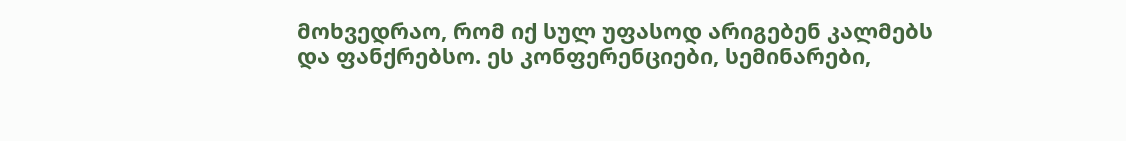მოხვედრაო, რომ იქ სულ უფასოდ არიგებენ კალმებს და ფანქრებსო. ეს კონფერენციები, სემინარები,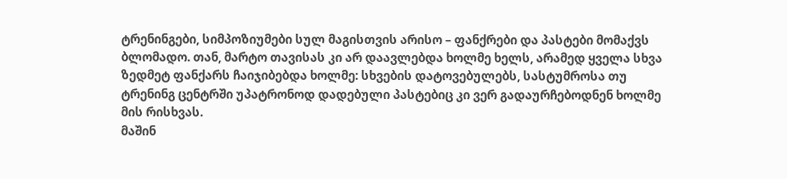ტრენინგები, სიმპოზიუმები სულ მაგისთვის არისო – ფანქრები და პასტები მომაქვს ბლომადო. თან, მარტო თავისას კი არ დაავლებდა ხოლმე ხელს, არამედ ყველა სხვა ზედმეტ ფანქარს ჩაიჯიბებდა ხოლმე: სხვების დატოვებულებს, სასტუმროსა თუ ტრენინგ ცენტრში უპატრონოდ დადებული პასტებიც კი ვერ გადაურჩებოდნენ ხოლმე მის რისხვას.
მაშინ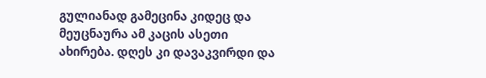გულიანად გამეცინა კიდეც და მეუცნაურა ამ კაცის ასეთი ახირება. დღეს კი დავაკვირდი და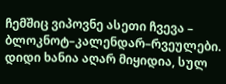ჩემშიც ვიპოვნე ასეთი ჩვევა – ბლოკნოტ–კალენდარ–რვეულები. დიდი ხანია აღარ მიყიდია, სულ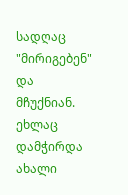სადღაც "მირიგებენ" და მჩუქნიან.
ეხლაც დამჭირდა ახალი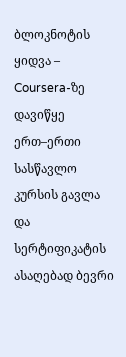ბლოკნოტის ყიდვა – Coursera-ზე დავიწყე ერთ–ერთი სასწავლო კურსის გავლა და სერტიფიკატის ასაღებად ბევრი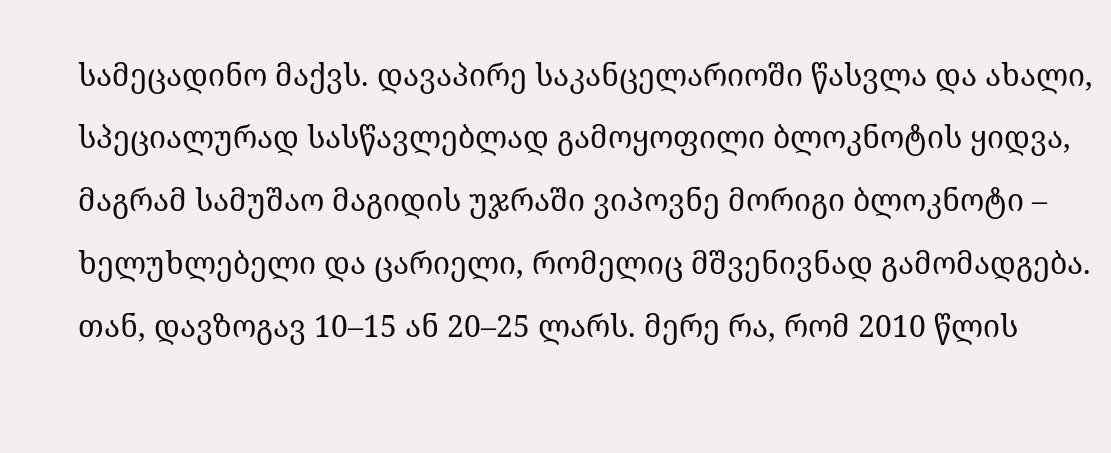სამეცადინო მაქვს. დავაპირე საკანცელარიოში წასვლა და ახალი, სპეციალურად სასწავლებლად გამოყოფილი ბლოკნოტის ყიდვა, მაგრამ სამუშაო მაგიდის უჯრაში ვიპოვნე მორიგი ბლოკნოტი – ხელუხლებელი და ცარიელი, რომელიც მშვენივნად გამომადგება.
თან, დავზოგავ 10–15 ან 20–25 ლარს. მერე რა, რომ 2010 წლის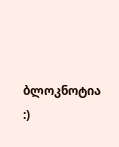ბლოკნოტია :)